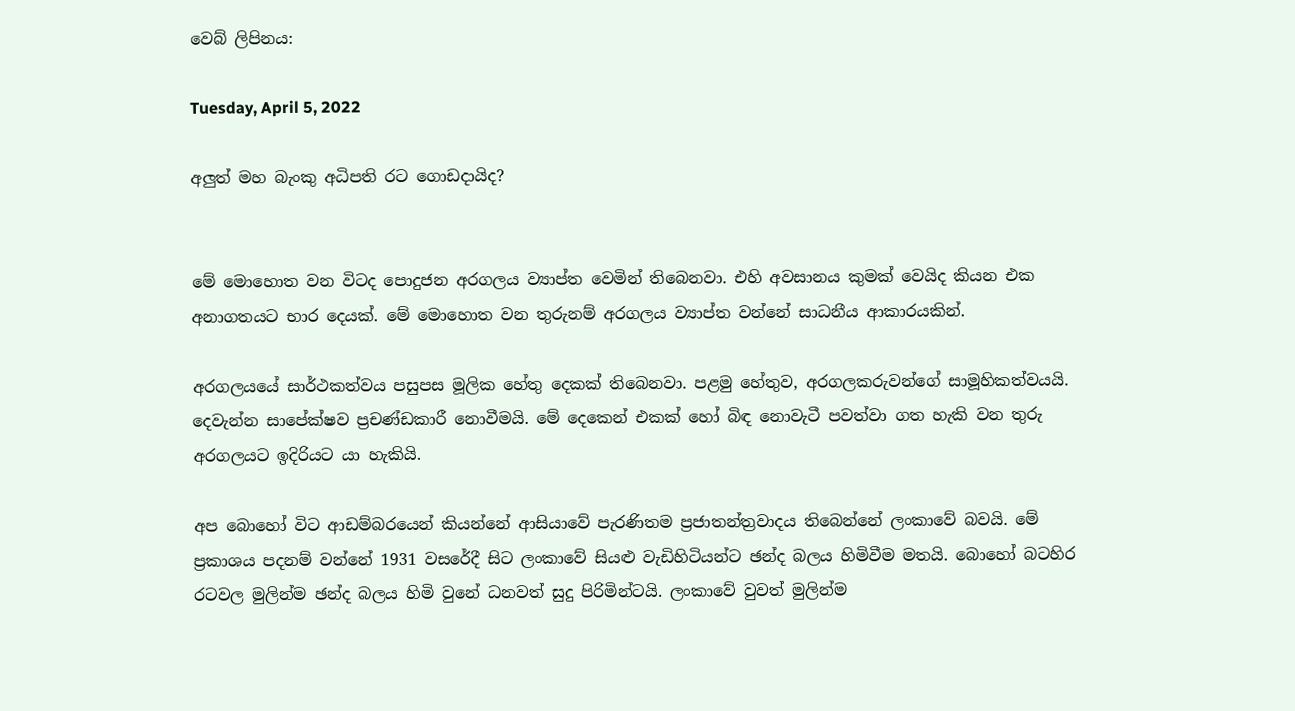වෙබ් ලිපිනය:

Tuesday, April 5, 2022

අලුත් මහ බැංකු අධිපති රට ගොඩදායිද?


මේ මොහොත වන විටද පොදුජන අරගලය ව්‍යාප්ත වෙමින් තිබෙනවා. එහි අවසානය කුමක් වෙයිද කියන එක අනාගතයට භාර දෙයක්. මේ මොහොත වන තුරුනම් අරගලය ව්‍යාප්ත වන්නේ සාධනීය ආකාරයකින්.

අරගලයයේ සාර්ථකත්වය පසුපස මූලික හේතු දෙකක් තිබෙනවා. පළමු හේතුව, අරගලකරුවන්ගේ සාමූහිකත්වයයි. දෙවැන්න සාපේක්ෂව ප්‍රචණ්ඩකාරී නොවීමයි. මේ දෙකෙන් එකක් හෝ බිඳ නොවැටී පවත්වා ගත හැකි වන තුරු අරගලයට ඉදිරියට යා හැකියි.

අප බොහෝ විට ආඩම්බරයෙන් කියන්නේ ආසියාවේ පැරණිතම ප්‍රජාතන්ත්‍රවාදය තිබෙන්නේ ලංකාවේ බවයි. මේ ප්‍රකාශය පදනම් වන්නේ 1931 වසරේදී සිට ලංකාවේ සියළු වැඩිහිටියන්ට ඡන්ද බලය හිමිවීම මතයි. බොහෝ බටහිර රටවල මුලින්ම ඡන්ද බලය හිමි වුනේ ධනවත් සුදු පිරිමින්ටයි. ලංකාවේ වුවත් මුලින්ම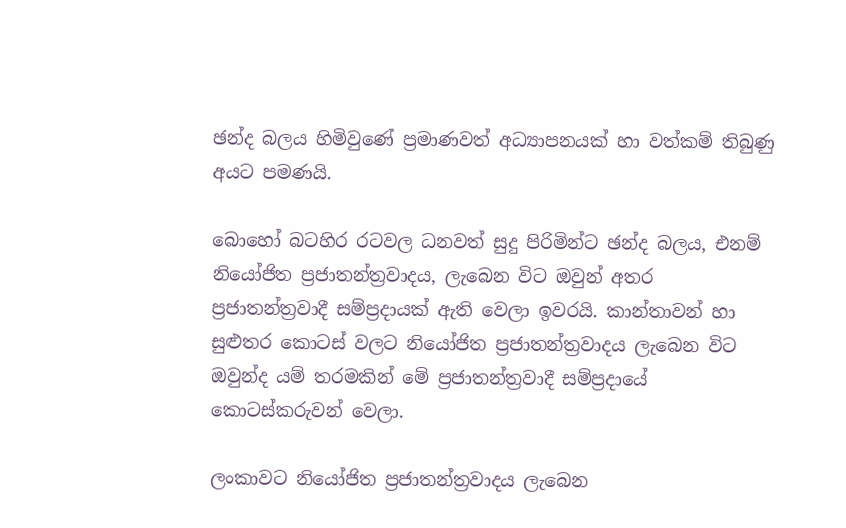ඡන්ද බලය හිමිවුණේ ප්‍රමාණවත් අධ්‍යාපනයක් හා වත්කම් තිබුණු අයට පමණයි.

බොහෝ බටහිර රටවල ධනවත් සුදු පිරිමින්ට ඡන්ද බලය, එනම් නියෝජිත ප්‍රජාතන්ත්‍රවාදය, ලැබෙන විට ඔවුන් අතර ප්‍රජාතන්ත්‍රවාදී සම්ප්‍රදායක් ඇති වෙලා ඉවරයි. කාන්තාවන් හා සුළුතර කොටස් වලට නියෝජිත ප්‍රජාතන්ත්‍රවාදය ලැබෙන විට ඔවුන්ද යම් තරමකින් මේ ප්‍රජාතන්ත්‍රවාදී සම්ප්‍රදායේ කොටස්කරුවන් වෙලා.

ලංකාවට නියෝජිත ප්‍රජාතන්ත්‍රවාදය ලැබෙන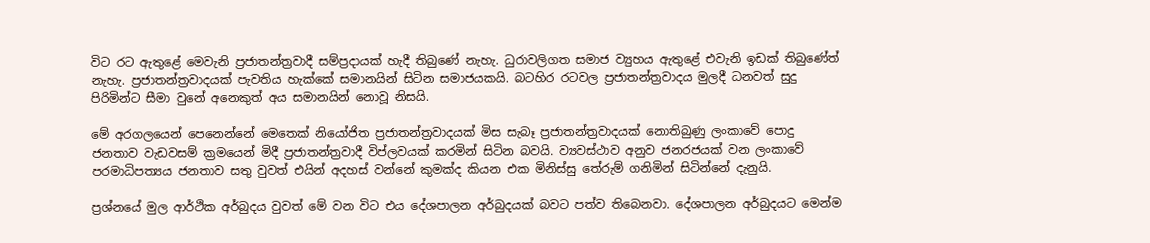විට රට ඇතුළේ මෙවැනි ප්‍රජාතන්ත්‍රවාදී සම්ප්‍රදායක් හැදී තිබුණේ නැහැ. ධුරාවලිගත සමාජ ව්‍යුහය ඇතුළේ එවැනි ඉඩක් තිබුණේත් නැහැ. ප්‍රජාතන්ත්‍රවාදයක් පැවතිය හැක්කේ සමානයින් සිටින සමාජයකයි. බටහිර රටවල ප්‍රජාතන්ත්‍රවාදය මුලදී ධනවත් සුදු පිරිමින්ට සීමා වුනේ අනෙකුත් අය සමානයින් නොවූ නිසයි.

මේ අරගලයෙන් පෙනෙන්නේ මෙතෙක් නියෝජිත ප්‍රජාතන්ත්‍රවාදයක් මිස සැබෑ ප්‍රජාතන්ත්‍රවාදයක් නොතිබුණු ලංකාවේ පොදු ජනතාව වැඩවසම් ක්‍රමයෙන් මිදී ප්‍රජාතන්ත්‍රවාදී විප්ලවයක් කරමින් සිටින බවයි. ව්‍යවස්ථාව අනුව ජනරජයක් වන ලංකාවේ පරමාධිපත්‍යය ජනතාව සතු වුවත් එයින් අදහස් වන්නේ කුමක්ද කියන එක මිනිස්සු තේරුම් ගනිමින් සිටින්නේ දැනුයි.

ප්‍රශ්නයේ මුල ආර්ථික අර්බුදය වුවත් මේ වන විට එය දේශපාලන අර්බුදයක් බවට පත්ව තිබෙනවා. දේශපාලන අර්බුදයට මෙන්ම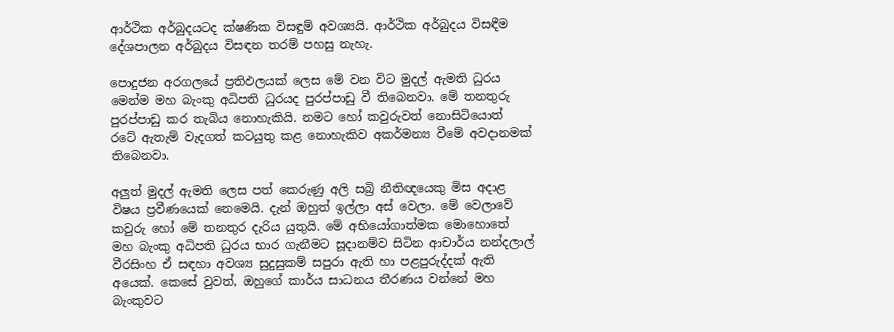ආර්ථික අර්බුදයටද ක්ෂණික විසඳුම් අවශ්‍යයි. ආර්ථික අර්බුදය විසඳීම දේශපාලන අර්බුදය විසඳන තරම් පහසු නැහැ.

පොදුජන අරගලයේ ප්‍රතිඵලයක් ලෙස මේ වන විට මුදල් ඇමති ධුරය මෙන්ම මහ බැංකු අධිපති ධුරයද පුරප්පාඩු වී තිබෙනවා. මේ තනතුරු පුරප්පාඩු කර තැබිය නොහැකියි. නමට හෝ කවුරුවත් නොසිටියොත් රටේ ඇතැම් වැදගත් කටයුතු කළ නොහැකිව අකර්මන්‍ය වීමේ අවදානමක් තිබෙනවා.

අලුත් මුදල් ඇමති ලෙස පත් කෙරුණු අලි සබ්‍රි නීතිඥයෙකු මිස අදාළ විෂය ප්‍රවීණයෙක් නෙමෙයි. දැන් ඔහුත් ඉල්ලා අස් වෙලා. මේ වෙලාවේ කවුරු හෝ මේ තනතුර දැරිය යුතුයි. මේ අභියෝගාත්මක මොහොතේ මහ බැංකු අධිපති ධුරය භාර ගැනීමට සූදානම්ව සිටින ආචාර්ය නන්දලාල් වීරසිංහ ඒ සඳහා අවශ්‍ය සුදුසුකම් සපුරා ඇති හා පළපුරුද්දක් ඇති අයෙක්. කෙසේ වුවත්, ඔහුගේ කාර්ය සාධනය තීරණය වන්නේ මහ බැංකුවට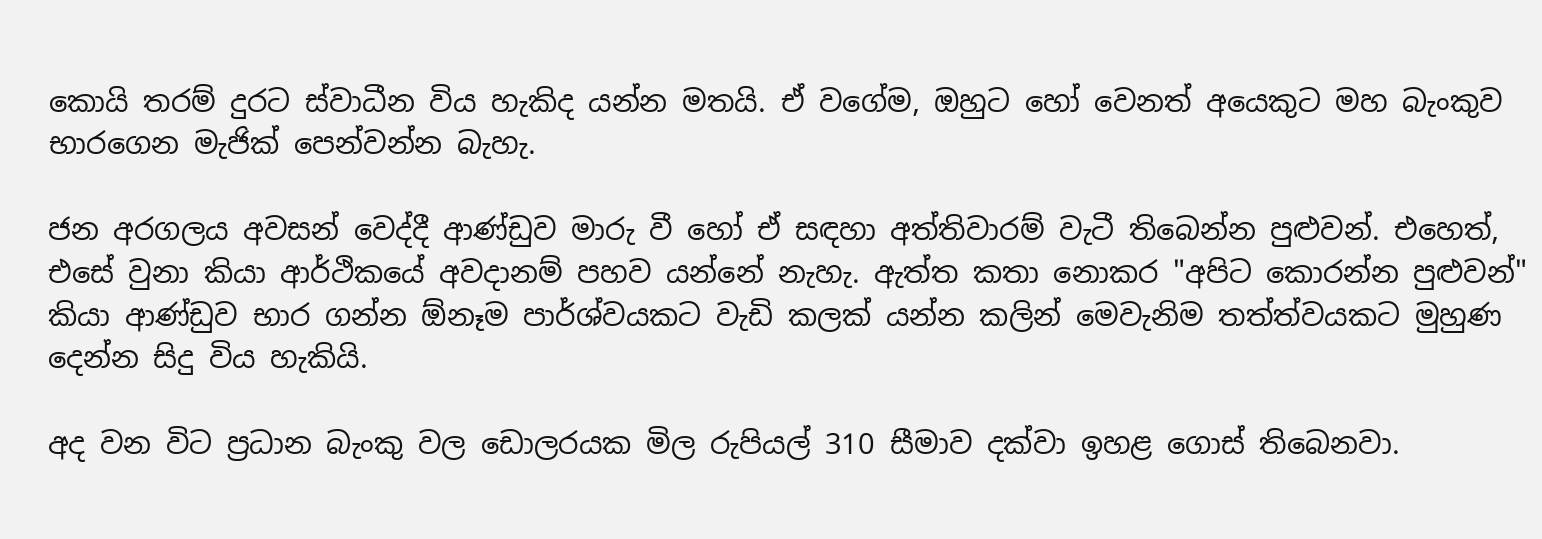කොයි තරම් දුරට ස්වාධීන විය හැකිද යන්න මතයි. ඒ වගේම, ඔහුට හෝ වෙනත් අයෙකුට මහ බැංකුව භාරගෙන මැජික් පෙන්වන්න බැහැ.

ජන අරගලය අවසන් වෙද්දී ආණ්ඩුව මාරු වී හෝ ඒ සඳහා අත්තිවාරම් වැටී තිබෙන්න පුළුවන්. එහෙත්, එසේ වුනා කියා ආර්ථිකයේ අවදානම් පහව යන්නේ නැහැ. ඇත්ත කතා නොකර "අපිට කොරන්න පුළුවන්" කියා ආණ්ඩුව භාර ගන්න ඕනෑම පාර්ශ්වයකට වැඩි කලක් යන්න කලින් මෙවැනිම තත්ත්වයකට මුහුණ දෙන්න සිදු විය හැකියි.

අද වන විට ප්‍රධාන බැංකු වල ඩොලරයක මිල රුපියල් 310 සීමාව දක්වා ඉහළ ගොස් තිබෙනවා.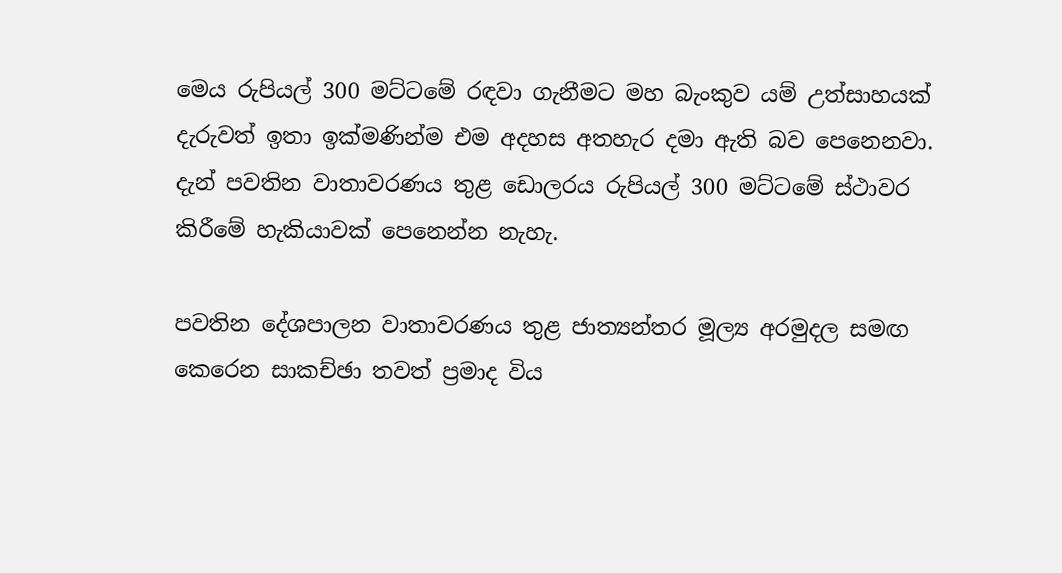මෙය රුපියල් 300 මට්ටමේ රඳවා ගැනීමට මහ බැංකුව යම් උත්සාහයක් දැරුවත් ඉතා ඉක්මණින්ම එම අදහස අතහැර දමා ඇති බව පෙනෙනවා. දැන් පවතින වාතාවරණය තුළ ඩොලරය රුපියල් 300 මට්ටමේ ස්ථාවර කිරීමේ හැකියාවක් පෙනෙන්න නැහැ.

පවතින දේශපාලන වාතාවරණය තුළ ජාත්‍යන්තර මූල්‍ය අරමුදල සමඟ කෙරෙන සාකච්ඡා තවත් ප්‍රමාද විය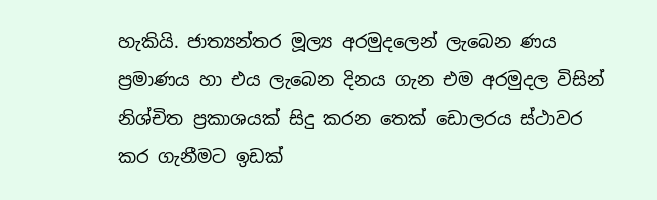හැකියි. ජාත්‍යන්තර මූල්‍ය අරමුදලෙන් ලැබෙන ණය ප්‍රමාණය හා එය ලැබෙන දිනය ගැන එම අරමුදල විසින් නිශ්චිත ප්‍රකාශයක් සිදු කරන තෙක් ඩොලරය ස්ථාවර කර ගැනීමට ඉඩක්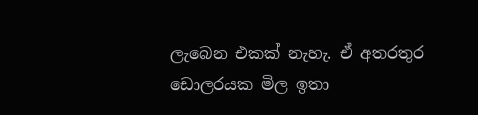ලැබෙන එකක් නැහැ. ඒ අතරතුර ඩොලරයක මිල ඉතා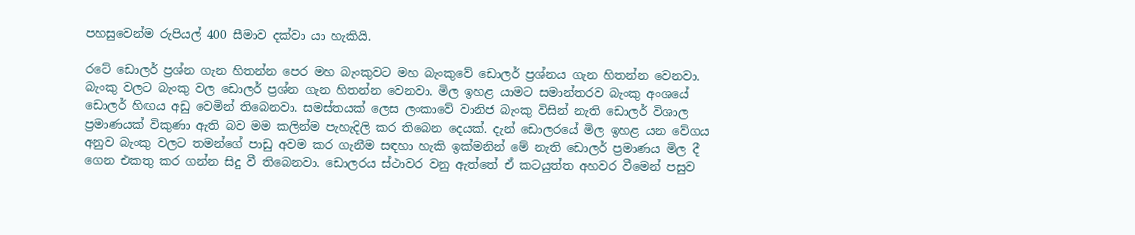පහසුවෙන්ම රුපියල් 400 සීමාව දක්වා යා හැකියි.

රටේ ඩොලර් ප්‍රශ්න ගැන හිතන්න පෙර මහ බැංකුවට මහ බැංකුවේ ඩොලර් ප්‍රශ්නය ගැන හිතන්න වෙනවා. බැංකු වලට බැංකු වල ඩොලර් ප්‍රශ්න ගැන හිතන්න වෙනවා. මිල ඉහළ යාමට සමාන්තරව බැංකු අංශයේ ඩොලර් හිඟය අඩු වෙමින් තිබෙනවා. සමස්තයක් ලෙස ලංකාවේ වානිජ බැංකු විසින් නැති ඩොලර් විශාල ප්‍රමාණයක් විකුණා ඇති බව මම කලින්ම පැහැදිලි කර තිබෙන දෙයක්. දැන් ඩොලරයේ මිල ඉහළ යන වේගය අනුව බැංකු වලට තමන්ගේ පාඩු අවම කර ගැනීම සඳහා හැකි ඉක්මනින් මේ නැති ඩොලර් ප්‍රමාණය මිල දී ගෙන එකතු කර ගන්න සිදු වී තිබෙනවා. ඩොලරය ස්ථාවර වනු ඇත්තේ ඒ කටයුත්ත අහවර වීමෙන් පසුව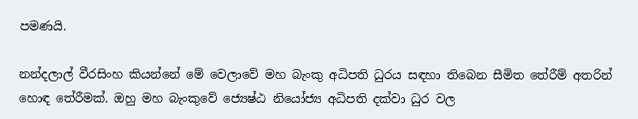පමණයි.

නන්දලාල් වීරසිංහ කියන්නේ මේ වෙලාවේ මහ බැංකු අධිපති ධුරය සඳහා තිබෙන සීමිත තේරීම් අතරින් හොඳ තේරීමක්. ඔහු මහ බැංකුවේ ජ්‍යෙෂ්ඨ නියෝජ්‍ය අධිපති දක්වා ධුර වල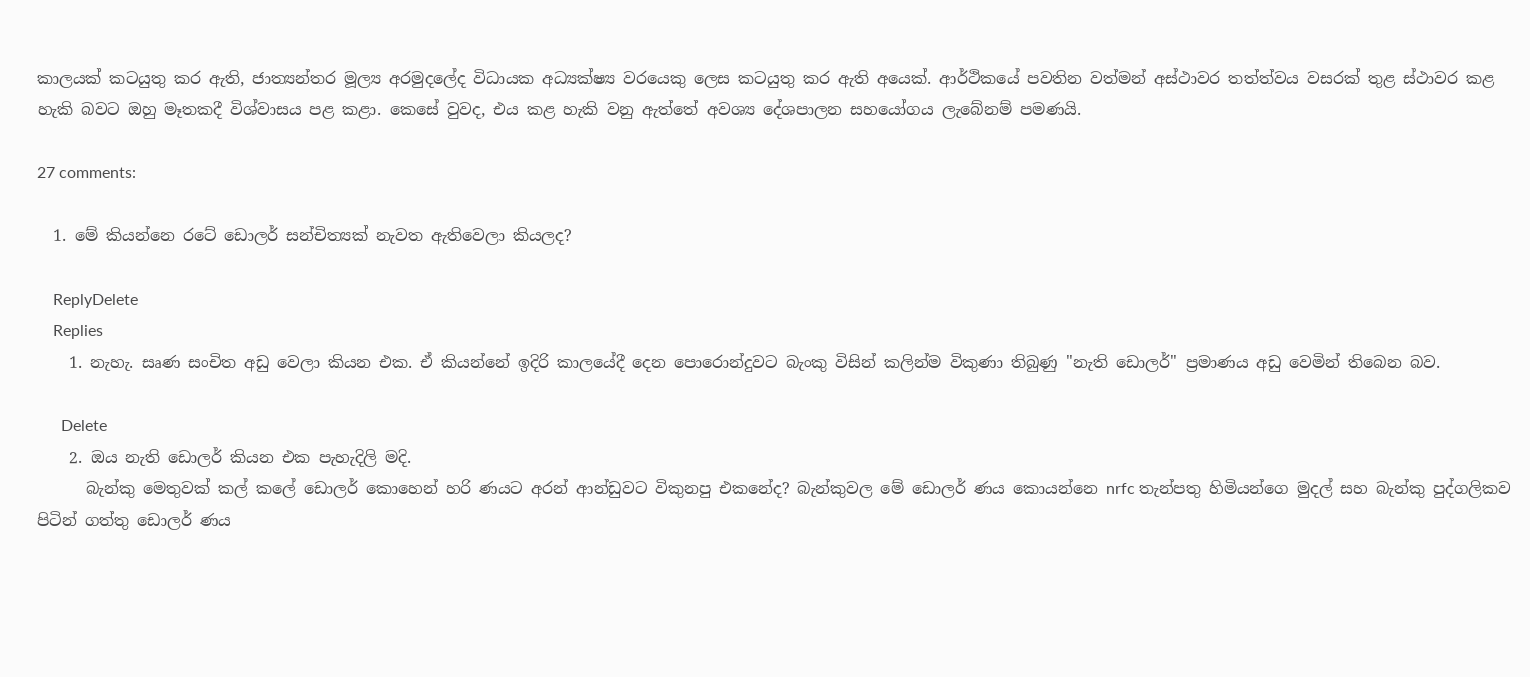කාලයක් කටයුතු කර ඇති, ජාත්‍යන්තර මූල්‍ය අරමුදලේද විධායක අධ්‍යක්ෂ්‍ය වරයෙකු ලෙස කටයුතු කර ඇති අයෙක්. ආර්ථිකයේ පවතින වත්මන් අස්ථාවර තත්ත්වය වසරක් තුළ ස්ථාවර කළ හැකි බවට ඔහු මෑතකදී විශ්වාසය පළ කළා. කෙසේ වුවද, එය කළ හැකි වනු ඇත්තේ අවශ්‍ය දේශපාලන සහයෝගය ලැබේනම් පමණයි.

27 comments:

  1. මේ කියන්නෙ රටේ ඩොලර් සන්චිත්‍යක් නැවත ඇතිවෙලා කියලද?

    ReplyDelete
    Replies
    1. නැහැ. සෘණ සංචිත අඩු වෙලා කියන එක. ඒ කියන්නේ ඉදිරි කාලයේදී දෙන පොරොන්දුවට බැංකු විසින් කලින්ම විකුණා තිබුණු "නැති ඩොලර්" ප්‍රමාණය අඩු වෙමින් තිබෙන බව.

      Delete
    2. ඔය නැති ඩොලර් කියන එක පැහැදිලි මදි.
      බැන්කු මෙතුවක් කල් කලේ ඩොලර් කොහෙන් හරි ණයට අරන් ආන්ඩුවට විකුනපු එකනේද? බැන්කුවල මේ ඩොලර් ණය කොයන්නෙ nrfc තැන්පතු හිමියන්ගෙ මුදල් සහ බැන්කු පුද්ගලිකව පිටින් ගත්තු ඩොලර් ණය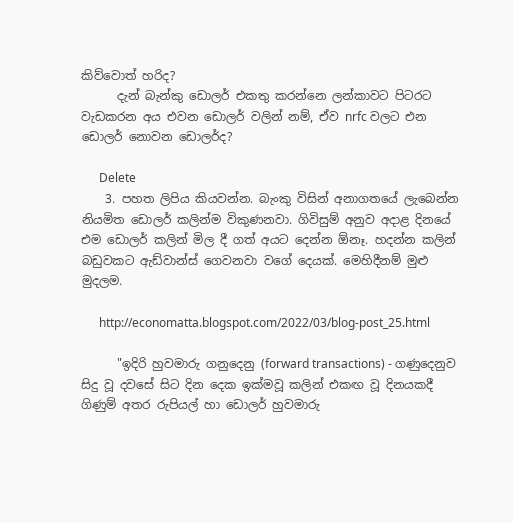කිව්වොත් හරිද?
      දැන් බැන්කු ඩොලර් එකතු කරන්නෙ ලන්කාවට පිටරට වැඩකරන අය එවන ඩොලර් වලින් නම්, ඒව nrfc වලට එන ඩොලර් නොවන ඩොලර්ද?

      Delete
    3. පහත ලිපිය කියවන්න. බැංකු විසින් අනාගතයේ ලැබෙන්න නියමිත ඩොලර් කලින්ම විකුණනවා. ගිවිසුම් අනුව අදාළ දිනයේ එම ඩොලර් කලින් මිල දී ගත් අයට දෙන්න ඕනෑ. හදන්න කලින් බඩුවකට ඇඩ්වාන්ස් ගෙවනවා වගේ දෙයක්. මෙහිදීනම් මුළු මුදලම.

      http://economatta.blogspot.com/2022/03/blog-post_25.html

      "ඉදිරි හුවමාරු ගනුදෙනු (forward transactions) - ගණුදෙනුව සිදු වූ දවසේ සිට දින දෙක ඉක්මවූ කලින් එකඟ වූ දිනයකදී ගිණුම් අතර රුපියල් හා ඩොලර් හුවමාරු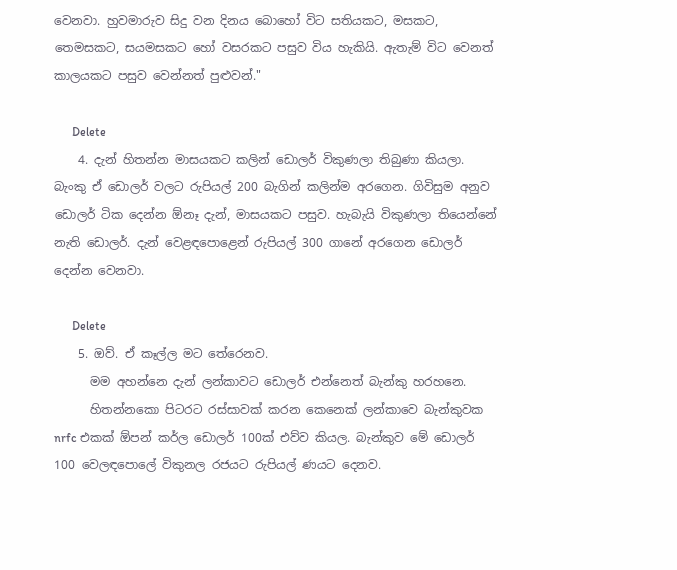වෙනවා. හුවමාරුව සිදු වන දිනය බොහෝ විට සතියකට, මසකට, තෙමසකට, සයමසකට හෝ වසරකට පසුව විය හැකියි. ඇතැම් විට වෙනත් කාලයකට පසුව වෙන්නත් පුළුවන්."

      Delete
    4. දැන් හිතන්න මාසයකට කලින් ඩොලර් විකුණලා තිබුණා කියලා. බැංකු ඒ ඩොලර් වලට රුපියල් 200 බැගින් කලින්ම අරගෙන. ගිවිසුම අනුව ඩොලර් ටික දෙන්න ඕනෑ දැන්, මාසයකට පසුව. හැබැයි විකුණලා තියෙන්නේ නැති ඩොලර්. දැන් වෙළඳපොළෙන් රුපියල් 300 ගානේ අරගෙන ඩොලර් දෙන්න වෙනවා.

      Delete
    5. ඔව්. ඒ කෑල්ල මට තේරෙනව.
      මම අහන්නෙ දැන් ලන්කාවට ඩොලර් එන්නෙත් බැන්කු හරහනෙ.
      හිතන්නකො පිටරට රස්සාවක් කරන කෙනෙක් ලන්කාවෙ බැන්කුවක nrfc එකක් ඕපන් කර්ල ඩොලර් 100ක් එව්ව කියල. බැන්කුව මේ ඩොලර් 100 වෙලඳපොලේ විකුනල රජයට රුපියල් ණයට දෙනව.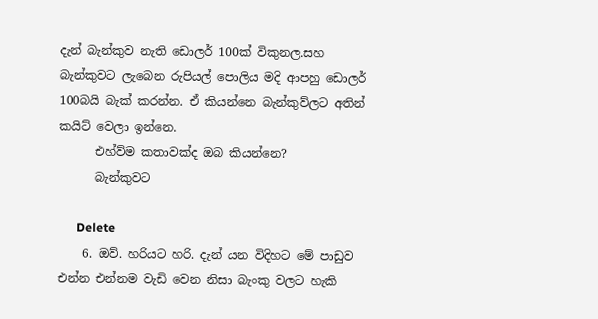දැන් බැන්කුව නැති ඩොලර් 100ක් විකුනල.සහ බැන්කුවට ලැබෙන රුපියල් පොලිය මදි ආපහු ඩොලර් 100බයි බැක් කරන්න. ඒ කියන්නෙ බැන්කුව්ලට අතින් කයිට් වෙලා ඉන්නෙ.
      එහ්ව්ම කතාවක්ද ඔබ කියන්නෙ?
      බැන්කුවට

      Delete
    6. ඔව්. හරියට හරි. දැන් යන විදිහට මේ පාඩුව එන්න එන්නම වැඩි වෙන නිසා බැංකු වලට හැකි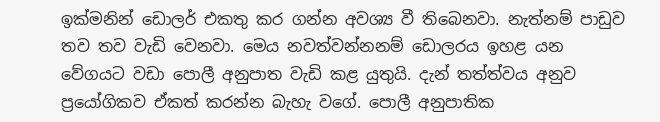ඉක්මනින් ඩොලර් එකතු කර ගන්න අවශ්‍ය වී තිබෙනවා. නැත්නම් පාඩුව තව තව වැඩි වෙනවා. මෙය නවත්වන්නනම් ඩොලරය ඉහළ යන වේගයට වඩා පොලී අනුපාත වැඩි කළ යුතුයි. දැන් තත්ත්වය අනුව ප්‍රයෝගිකව ඒකත් කරන්න බැහැ වගේ. පොලී අනුපාතික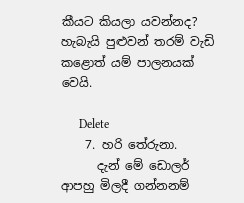කීයට කියලා යවන්නද? හැබැයි පුළුවන් තරම් වැඩි කළොත් යම් පාලනයක් වෙයි.

      Delete
    7. හරි තේරුනා.
      දැන් මේ ඩොලර් ආපහු මිලදී ගන්නනම්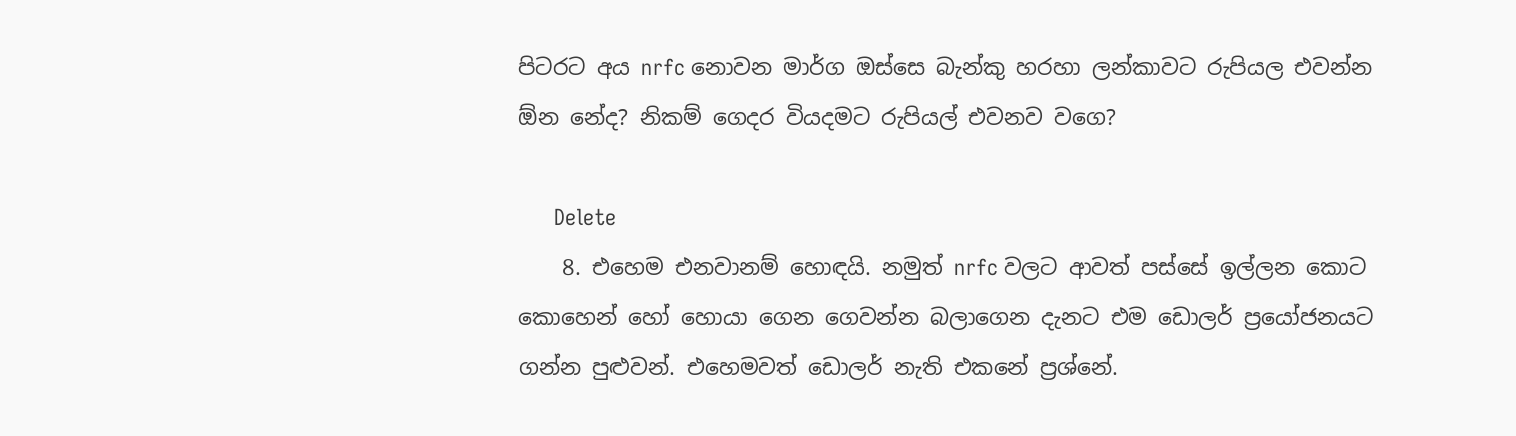පිටරට අය nrfc නොවන මාර්ග ඔස්සෙ බැන්කු හරහා ලන්කාවට රුපියල එවන්න ඕන නේද? නිකම් ගෙදර වියදමට රුපියල් එවනව වගෙ?

      Delete
    8. එහෙම එනවානම් හොඳයි. නමුත් nrfc වලට ආවත් පස්සේ ඉල්ලන කොට කොහෙන් හෝ හොයා ගෙන ගෙවන්න බලාගෙන දැනට එම ඩොලර් ප්‍රයෝජනයට ගන්න පුළුවන්. එහෙමවත් ඩොලර් නැති එකනේ ප්‍රශ්නේ.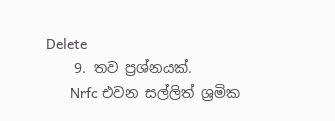Delete
    9. තව ප්‍රශ්නයක්.
      Nrfc එවන සල්ලිත් ශ්‍රමික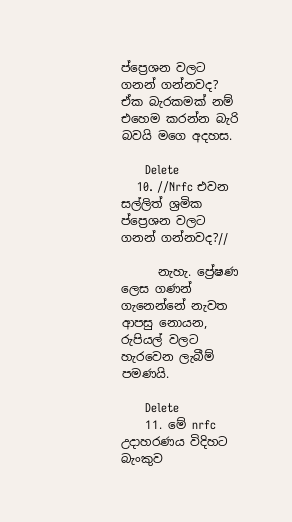ප්‍ප්‍රෙශන වලට ගනන් ගන්නවද? ඒක බැරකමක් නම් එහෙම කරන්න බැරි බවයි මගෙ අදහස.

      Delete
    10. //Nrfc එවන සල්ලිත් ශ්‍රමික ප්‍ප්‍රෙශන වලට ගනන් ගන්නවද?//

      නැහැ. ප්‍රේෂණ ලෙස ගණන් ගැනෙන්නේ නැවත ආපසු නොයන, රුපියල් වලට හැරවෙන ලැබීම් පමණයි.

      Delete
    11. මේ nrfc උදාහරණය විදිහට බැංකුව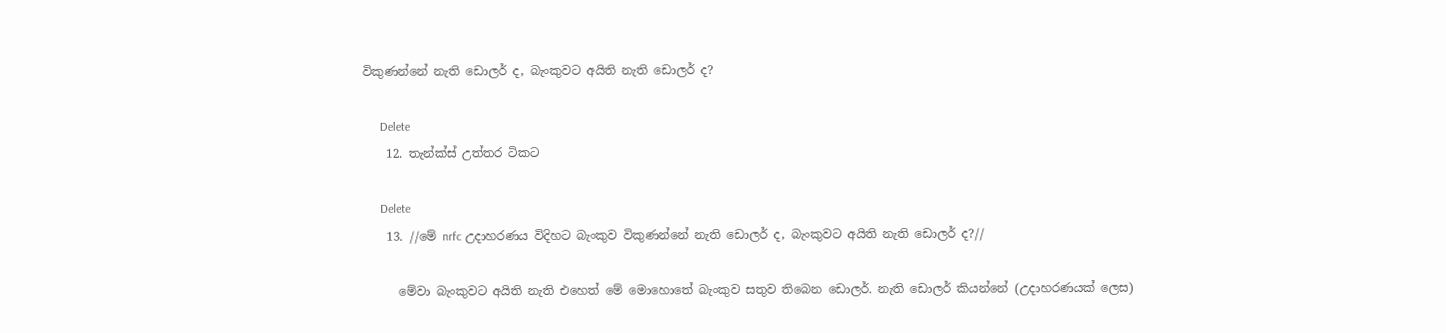විකුණන්නේ නැති ඩොලර් ද, බැංකුවට අයිති නැති ඩොලර් ද?

      Delete
    12. තැන්ක්ස් උත්තර ටිකට

      Delete
    13. //මේ nrfc උදාහරණය විදිහට බැංකුව විකුණන්නේ නැති ඩොලර් ද, බැංකුවට අයිති නැති ඩොලර් ද?//

      මේවා බැංකුවට අයිති නැති එහෙත් මේ මොහොතේ බැංකුව සතුව තිබෙන ඩොලර්. නැති ඩොලර් කියන්නේ (උදාහරණයක් ලෙස)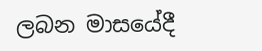ලබන මාසයේදී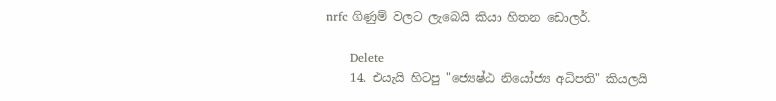nrfc ගිණුම් වලට ලැබෙයි කියා හිතන ඩොලර්.

      Delete
    14. එ‍යැ‍යි හිටපු "ජ්‍යෙෂ්ඨ නියෝජ්‍ය අධිපති" කියලයි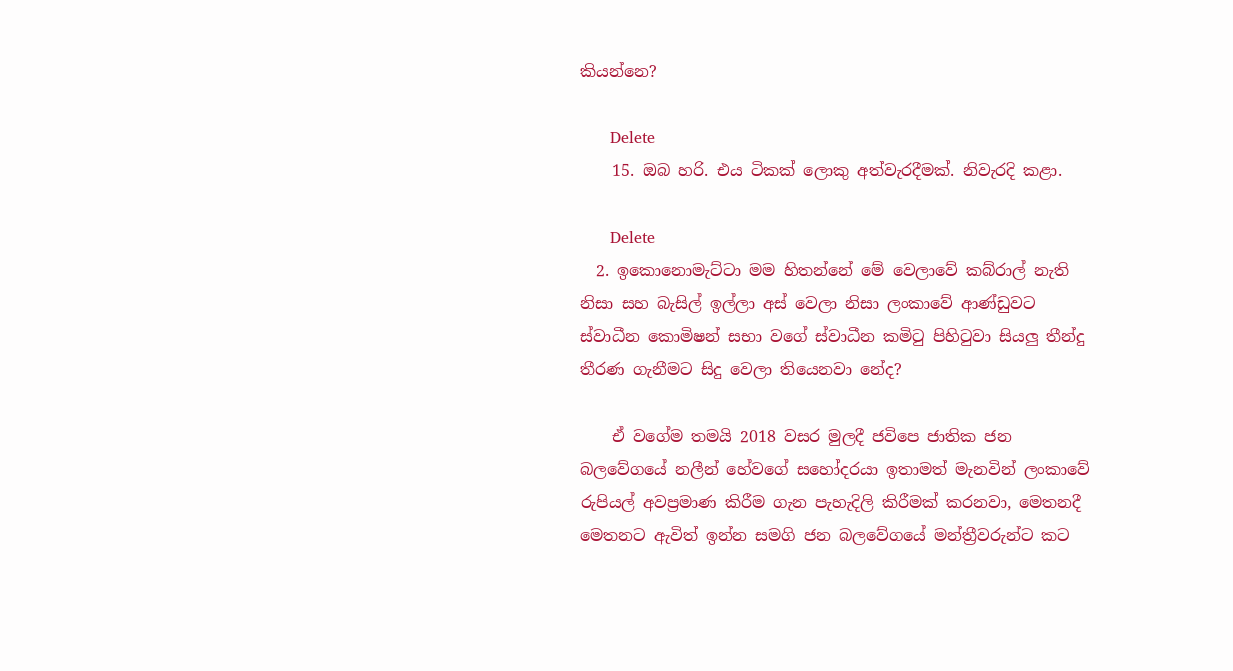කියන්නෙ?

      Delete
    15. ඔබ හරි. එය ටිකක් ලොකු අත්වැරදීමක්. නිවැරදි කළා.

      Delete
  2. ඉකොනොමැට්ටා මම හිතන්නේ මේ වෙලාවේ කබ්රාල් නැති නිසා සහ බැසිල් ඉල්ලා අස් වෙලා නිසා ලංකාවේ ආණ්ඩුවට ස්වාධීන කොමිෂන් සභා වගේ ස්වාධීන කමිටු පිහිටුවා සියලු තීන්දු තීරණ ගැනීමට සිදු වෙලා තියෙනවා නේද?

    ඒ වගේම තමයි 2018 වසර මුලදී ජවිපෙ ජාතික ජන බලවේගයේ නලීන් හේවගේ සහෝදරයා ඉතාමත් මැනවින් ලංකාවේ රුපියල් අවප්‍රමාණ කිරීම ගැන පැහැදිලි කිරීමක් කරනවා, මෙතනදී මෙතනට ඇවිත් ඉන්න සමගි ජන බලවේගයේ මන්ත්‍රීවරුන්ට කට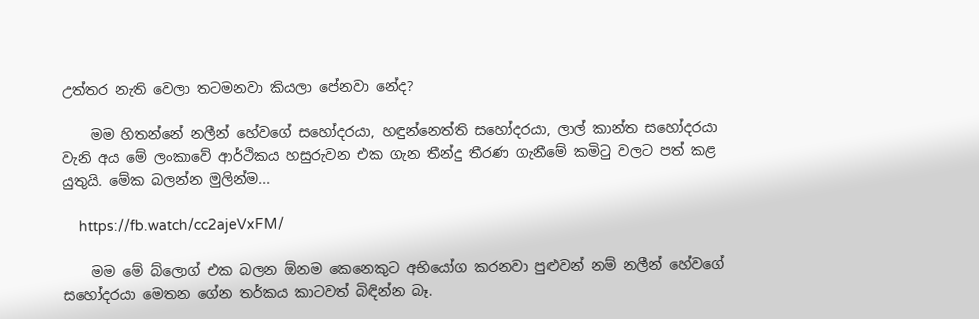උත්තර නැති වෙලා තටමනවා කියලා පේනවා නේද?

    මම හිතන්නේ නලීන් හේවගේ සහෝදරයා, හඳුන්නෙත්ති සහෝදරයා, ලාල් කාන්ත සහෝදරයා වැනි අය මේ ලංකාවේ ආර්ථිකය හසුරුවන එක ගැන තීන්දු තීරණ ගැනීමේ කමිටු වලට පත් කළ යුතුයි. මේක බලන්න මුලින්ම...

    https://fb.watch/cc2ajeVxFM/

    මම මේ බ්ලොග් එක බලන ඕනම කෙනෙකුට අභියෝග කරනවා පුළුවන් නම් නලීන් හේවගේ සහෝදරයා මෙතන ගේන තර්කය කාටවත් බිඳින්න බෑ.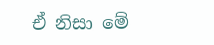ඒ නිසා මේ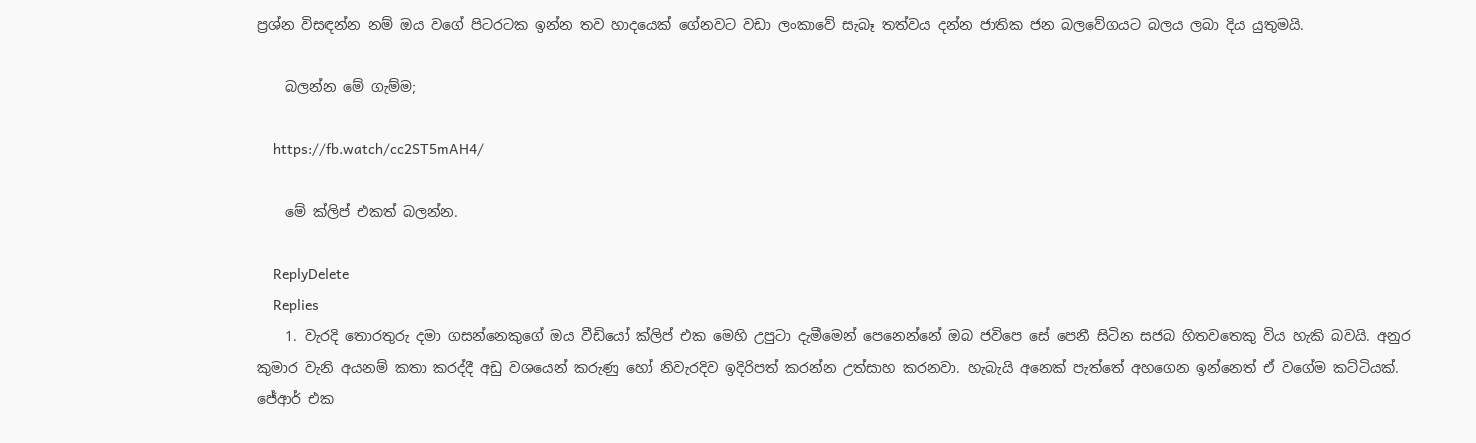ප්‍රශ්න විසඳන්න නම් ඔය වගේ පිටරටක ඉන්න තව හාදයෙක් ගේනවට වඩා ලංකාවේ සැබෑ තත්වය දන්න ජාතික ජන බලවේගයට බලය ලබා දිය යුතුමයි.

    බලන්න මේ ගැම්ම;

    https://fb.watch/cc2ST5mAH4/

    මේ ක්ලිප් එකත් බලන්න.

    ReplyDelete
    Replies
    1. වැරදි තොරතුරු දමා ගසන්නෙකුගේ ඔය වීඩියෝ ක්ලිප් එක මෙහි උපුටා දැමීමෙන් පෙනෙන්නේ ඔබ ජවිපෙ සේ පෙනී සිටින සජබ හිතවතෙකු විය හැකි බවයි. අනුර කුමාර වැනි අයනම් කතා කරද්දී අඩු වශයෙන් කරුණු හෝ නිවැරදිව ඉදිරිපත් කරන්න උත්සාහ කරනවා. හැබැයි අනෙක් පැත්තේ අහගෙන ඉන්නෙත් ඒ වගේම කට්ටියක්. ජේආර් එක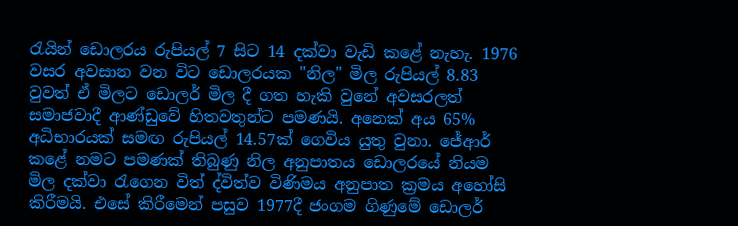රැයින් ඩොලරය රුපියල් 7 සිට 14 දක්වා වැඩි කළේ නැහැ. 1976 වසර අවසාන වන විට ඩොලරයක "නිල" මිල රුපියල් 8.83 වුවත් ඒ මිලට ඩොලර් මිල දී ගත හැකි වුනේ අවසරලත් සමාජවාදී ආණ්ඩුවේ හිතවතුන්ට පමණයි. අනෙක් අය 65% අධිභාරයක් සමඟ රුපියල් 14.57ක් ගෙවිය යුතු වුනා. ජේආර් කළේ නමට පමණක් තිබුණු නිල අනුපාතය ඩොලරයේ නියම මිල දක්වා රැගෙන විත් ද්විත්ව විණිමය අනුපාත ක්‍රමය අහෝසි කිරීමයි. එසේ කිරීමෙන් පසුව 1977දී ජංගම ගිණුමේ ඩොලර්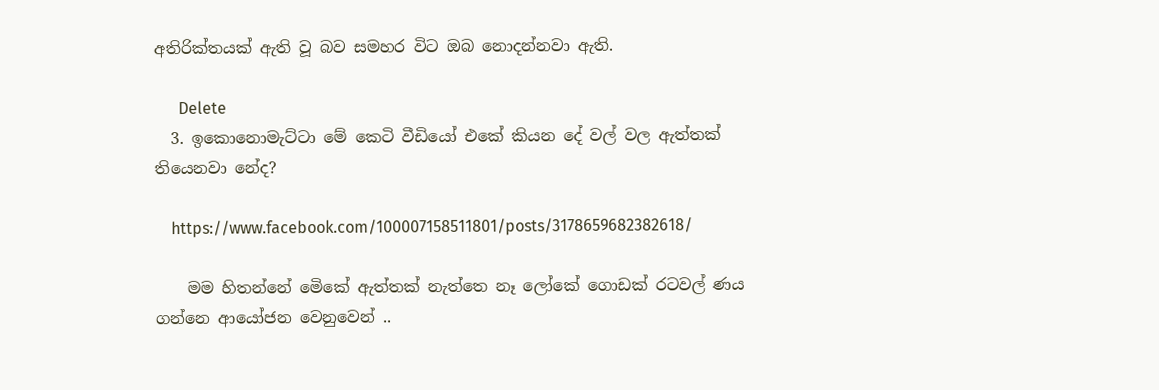අතිරික්තයක් ඇති වූ බව සමහර විට ඔබ නොදන්නවා ඇති.

      Delete
  3. ඉකොනොමැට්ටා මේ කෙටි වීඩියෝ එකේ කියන දේ වල් වල ඇත්තක් තියෙනවා නේද?

    https://www.facebook.com/100007158511801/posts/3178659682382618/

    මම හිතන්නේ මෙිකේ ඇත්තක් නැත්තෙ නෑ ලෝකේ ගොඩක් රටවල් ණය ගන්නෙ ආයෝජන වෙනුවෙන් ..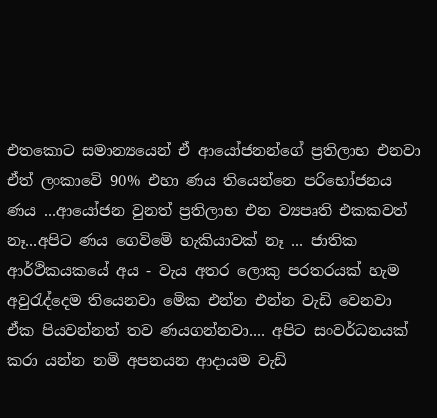එතකොට සමාන්‍යයෙන් ඒ ආයෝජනන්ගේ ප්‍රතිලාභ එනවා ඒත් ලංකාවෙි 90% එහා ණය තියෙන්නෙ පරිභෝජනය ණය ...ආයෝජන වුනත් ප්‍රතිලාභ එන ව්‍යපෘති එකකවත් නෑ...අපිට ණය ගෙවිමෙි හැකියාවක් නෑ ... ජාතික ආර්ථිකයකයේ අය - වැය අතර ලොකු පරතරයක් හැම අවුරැද්දෙම තියෙනවා මෙික එන්න එන්න වැඩි වෙනවා ඒක පියවන්නත් තව ණයගන්නවා.... අපිට සංවර්ධනයක් කරා යන්න නමි අපනයන ආදායම වැඩි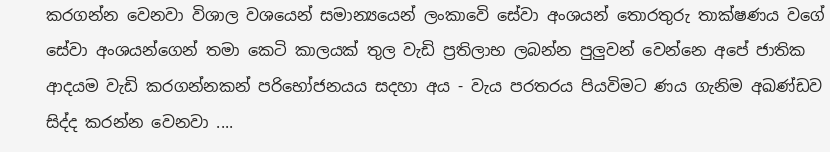කරගන්න වෙනවා විශාල වශයෙන් සමාන්‍යයෙන් ලංකාවෙි සේවා අංශයන් තොරතුරු තාක්ෂණය වගේ සේවා අංශයන්ගෙන් තමා කෙටි කාලයක් තුල වැඩි ප්‍රතිලාභ ලබන්න පුලුවන් වෙන්නෙ අපේ ජාතික ආදයම වැඩි කරගන්නකන් පරිභෝජනයය සදහා අය - වැය පරතරය පියවිමට ණය ගැනිම අඛණ්ඩව සිද්ද කරන්න වෙනවා ....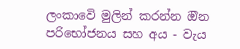ලංකාවෙි මුලින් කරන්න ඔින පරිභෝජනය සහ අය - වැය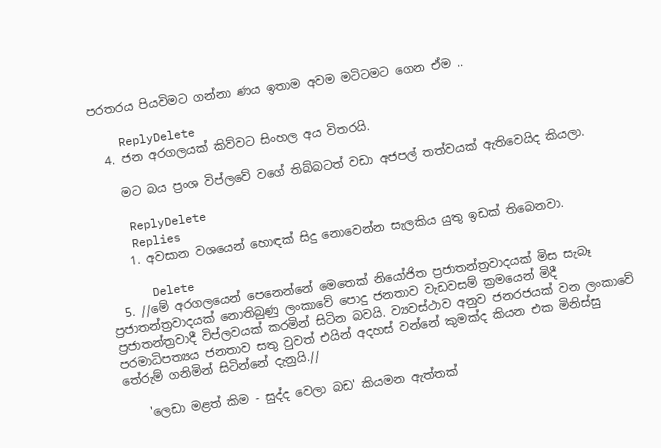පරතරය පියවිමට ගන්නා ණය ඉතාම අවම මටිටමට ගෙන ඒම ..

    ReplyDelete
  4. ජන අරගලයක් කිව්වට සිංහල අය විතරයි.

    මට බය ප්‍රංශ විප්ලවේ වගේ තිබ්බටත් වඩා අජපල් තත්වයක් ඇතිවෙයිද කියලා.

    ReplyDelete
    Replies
    1. අවසාන වශයෙන් හොඳක් සිදු නොවෙන්න සැලකිය යුතු ඉඩක් තිබෙනවා.

      Delete
  5. //මේ අරගලයෙන් පෙනෙන්නේ මෙතෙක් නියෝජිත ප්‍රජාතන්ත්‍රවාදයක් මිස සැබෑ ප්‍රජාතන්ත්‍රවාදයක් නොතිබුණු ලංකාවේ පොදු ජනතාව වැඩවසම් ක්‍රමයෙන් මිදී ප්‍රජාතන්ත්‍රවාදී විප්ලවයක් කරමින් සිටින බවයි. ව්‍යවස්ථාව අනුව ජනරජයක් වන ලංකාවේ පරමාධිපත්‍යය ජනතාව සතු වුවත් එයින් අදහස් වන්නේ කුමක්ද කියන එක මිනිස්සු තේරුම් ගනිමින් සිටින්නේ දැනුයි.//

    'ලෙඩා මළත් කිම - සුද්ද වෙලා බඩ' කියමන ඇත්තක්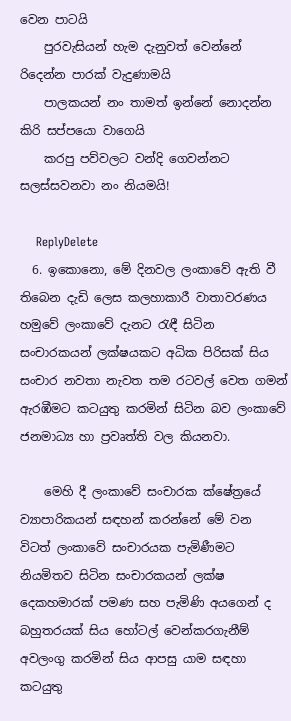වෙන පාටයි
    පුරවැසියන් හැම දැනුවත් වෙන්නේ රිදෙන්න පාරක් වැදුණාමයි
    පාලකයන් නං තාමත් ඉන්නේ නොදන්න කිරි සප්පයො වාගෙයි
    කරපු පව්වලට වන්දි ගෙවන්නට සලස්සවනවා නං නියමයි!

    ReplyDelete
  6. ඉකොනො, මේ දිනවල ලංකාවේ ඇති වී තිබෙන දැඩි ලෙස කලහාකාරී වාතාවරණය හමුවේ ලංකාවේ දැනට රැඳී සිටින සංචාරකයන් ලක්ෂයකට අධික පිරිසක් සිය සංචාර නවතා නැවත තම රටවල් වෙත ගමන් ඇරඹීමට කටයුතු කරමින් සිටින බව ලංකාවේ ජනමාධ්‍ය හා ප්‍රවෘත්ති වල කියනවා.

    මෙහි දී ලංකාවේ සංචාරක ක්ෂේත්‍රයේ ව්‍යාපාරිකයන් සඳහන් කරන්නේ මේ වන විටත් ලංකාවේ සංචාරයක පැමිණීමට නියමිතව සිටින සංචාරකයන් ලක්ෂ දෙකහමාරක් පමණ සහ පැමිණි අයගෙන් ද බහුතරයක් සිය හෝටල් වෙන්කරගැනීම් අවලංගු කරමින් සිය ආපසු යාම සඳහා කටයුතු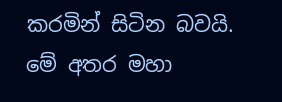කරමින් සිටින බවයි. මේ අතර මහා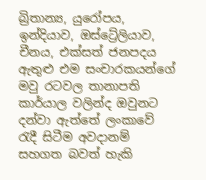බ්‍රිතාන්‍ය, යුරෝපය, ඉන්දියාව, ඔස්ට්‍රේලියාව, චීනය, එක්සත් ජනපදය ඇතුළු එම සංචාරකයන්ගේ මවු රටවල තානාපති කාර්යාල වලින්ද ඔවුනට දන්වා ඇත්තේ ලංකාවේ රැදී සිටීම අවදානම් සහගත බවත් හැකි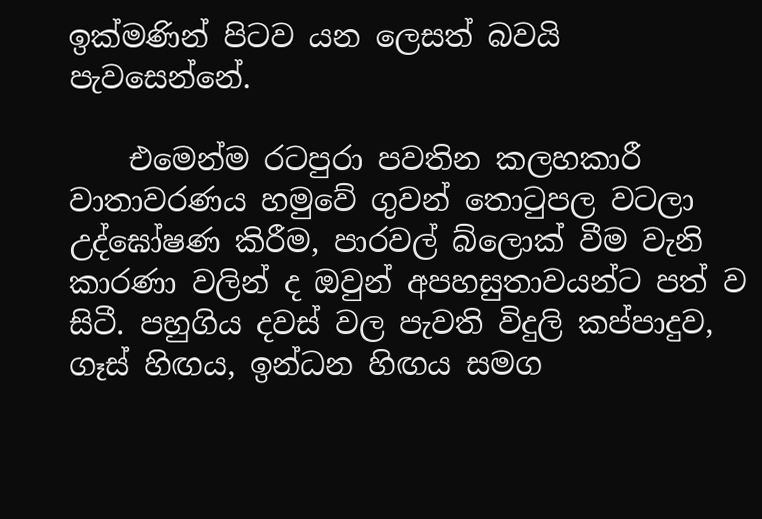ඉක්මණින් පිටව යන ලෙසත් බවයි පැවසෙන්නේ.

    එමෙන්ම රටපුරා පවතින කලහකාරී වාතාවරණය හමුවේ ගුවන් තොටුපල වටලා උද්ඝෝෂණ කිරීම, පාරවල් බ්ලොක් වීම වැනි කාරණා වලින් ද ඔවුන් අපහසුතාවයන්ට පත් ව සිටී. පහුගිය දවස් වල පැවති විදුලි කප්පාදුව, ගෑස් හිඟය, ඉන්ධන හිඟය සමග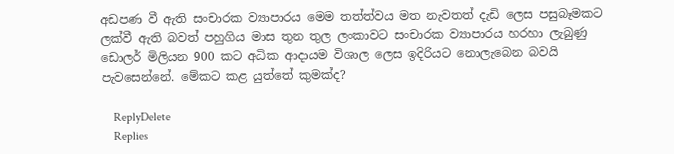අඩපණ වී ඇති සංචාරක ව්‍යාපාරය මෙම තත්ත්වය මත නැවතත් දැඩි ලෙස පසුබෑමකට ලක්වී ඇති බවත් පහුගිය මාස තුන තුල ලංකාවට සංචාරක ව්‍යාපාරය හරහා ලැබුණු ඩොලර් මිලියන 900 කට අධික ආදායම විශාල ලෙස ඉදිරියට නොලැබෙන බවයි පැවසෙන්නේ. මේකට කළ යුත්තේ කුමක්ද?

    ReplyDelete
    Replies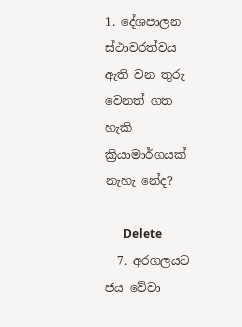1. දේශපාලන ස්ථාවරත්වය ඇති වන තුරු වෙනත් ගත හැකි ක්‍රියාමාර්ගයක් නැහැ නේද?

      Delete
  7. අරගලයට ජය වේවා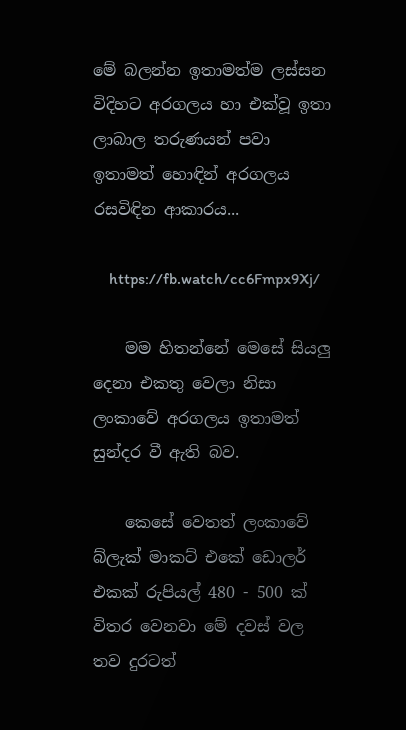මේ බලන්න ඉතාමත්ම ලස්සන විදිහට අරගලය හා එක්වූ ඉතා ලාබාල තරුණයන් පවා ඉතාමත් හොඳින් අරගලය රසවිඳින ආකාරය...

    https://fb.watch/cc6Fmpx9Xj/

    මම හිතන්නේ මෙසේ සියලු දෙනා එකතු වෙලා නිසා ලංකාවේ අරගලය ඉතාමත් සුන්දර වී ඇති බව.

    කෙසේ වෙතත් ලංකාවේ බ්ලැක් මාකට් එකේ ඩොලර් එකක් රුපියල් 480 - 500 ක් විතර වෙනවා මේ දවස් වල තව දුරටත්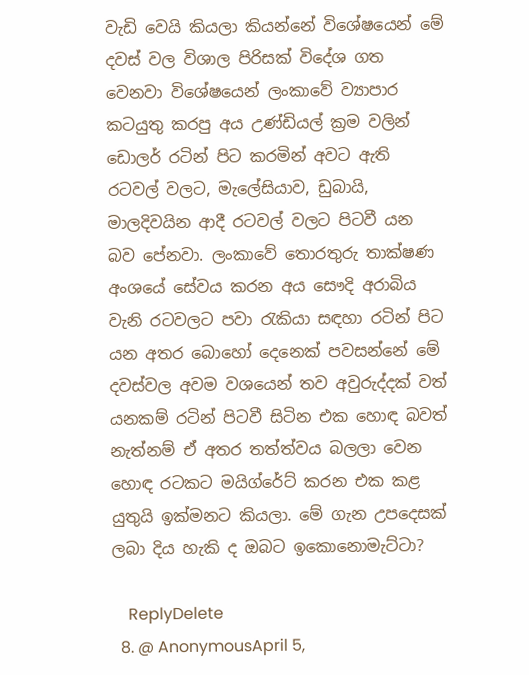වැඩි වෙයි කියලා කියන්නේ විශේෂයෙන් මේ දවස් වල විශාල පිරිසක් විදේශ ගත වෙනවා විශේෂයෙන් ලංකාවේ ව්‍යාපාර කටයුතු කරපු අය උණ්ඩියල් ක්‍රම වලින් ඩොලර් රටින් පිට කරමින් අවට ඇති රටවල් වලට, මැලේසියාව, ඩුබායි, මාලදිවයින ආදී රටවල් වලට පිටවී යන බව පේනවා. ලංකාවේ තොරතුරු තාක්ෂණ අංශයේ සේවය කරන අය සෞදි අරාබිය වැනි රටවලට පවා රැකියා සඳහා රටින් පිට යන අතර බොහෝ දෙනෙක් පවසන්නේ මේ දවස්වල අවම වශයෙන් තව අවුරුද්දක් වත් යනකම් රටින් පිටවී සිටින එක හොඳ බවත් නැත්නම් ඒ අතර තත්ත්වය බලලා වෙන හොඳ රටකට මයිග්රේට් කරන එක කළ යුතුයි ඉක්මනට කියලා. මේ ගැන උපදෙසක් ලබා දිය හැකි ද ඔබට ඉකොනොමැට්ටා?

    ReplyDelete
  8. @ AnonymousApril 5,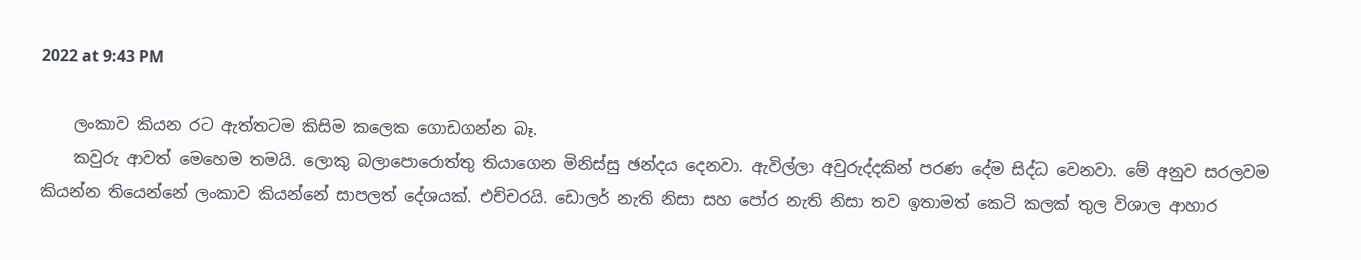2022 at 9:43 PM

    ලංකාව කියන රට ඇත්තටම කිසිම කලෙක ගොඩගන්න බෑ.
    කවුරු ආවත් මෙහෙම තමයි. ලොකු බලාපොරොත්තු තියාගෙන මිනිස්සු ඡන්දය දෙනවා. ඇවිල්ලා අවුරුද්දකින් පරණ දේම සිද්ධ වෙනවා. මේ අනුව සරලවම කියන්න තියෙන්නේ ලංකාව කියන්නේ සාපලත් දේශයක්. එච්චරයි. ඩොලර් නැති නිසා සහ පෝර නැති නිසා තව ඉතාමත් කෙටි කලක් තුල විශාල ආහාර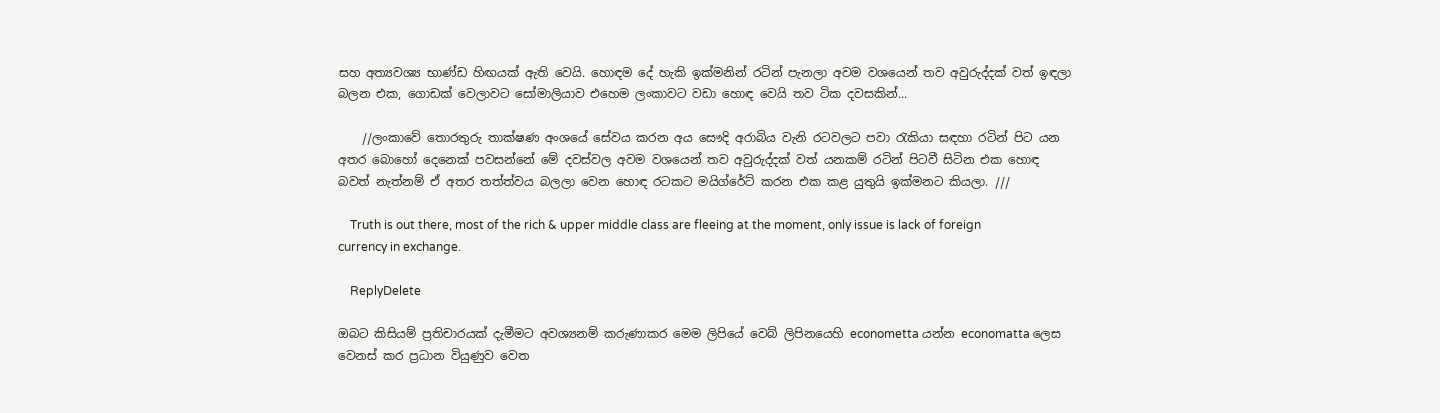සහ අත්‍යවශ්‍ය භාණ්ඩ හිඟයක් ඇති වෙයි. හොඳම දේ හැකි ඉක්මනින් රටින් පැනලා අවම වශයෙන් තව අවුරුද්දක් වත් ඉඳලා බලන එක, ගොඩක් වෙලාවට සෝමාලියාව එහෙම ලංකාවට වඩා හොඳ වෙයි තව ටික දවසකින්...

    //ලංකාවේ තොරතුරු තාක්ෂණ අංශයේ සේවය කරන අය සෞදි අරාබිය වැනි රටවලට පවා රැකියා සඳහා රටින් පිට යන අතර බොහෝ දෙනෙක් පවසන්නේ මේ දවස්වල අවම වශයෙන් තව අවුරුද්දක් වත් යනකම් රටින් පිටවී සිටින එක හොඳ බවත් නැත්නම් ඒ අතර තත්ත්වය බලලා වෙන හොඳ රටකට මයිග්රේට් කරන එක කළ යුතුයි ඉක්මනට කියලා. ///

    Truth is out there, most of the rich & upper middle class are fleeing at the moment, only issue is lack of foreign currency in exchange.

    ReplyDelete

ඔබට කිසියම් ප්‍රතිචාරයක් දැමීමට අවශ්‍යනම් කරුණාකර මෙම ලිපියේ වෙබ් ලිපිනයෙහි econometta යන්න economatta ලෙස වෙනස් කර ප්‍රධාන වියුණුව වෙත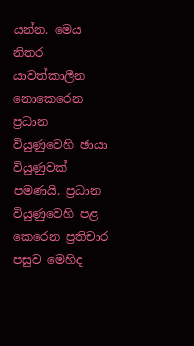යන්න. මෙය නිතර යාවත්කාලීන නොකෙරෙන ප්‍රධාන වියුණුවෙහි ඡායා වියුණුවක් පමණයි. ප්‍රධාන වියුණුවෙහි පළ කෙරෙන ප්‍රතිචාර පසුව මෙහිද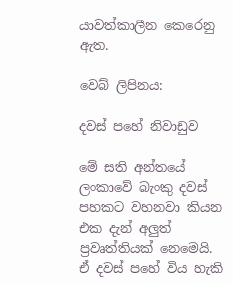යාවත්කාලීන කෙරෙනු ඇත.

වෙබ් ලිපිනය:

දවස් පහේ නිවාඩුව

මේ සති අන්තයේ ලංකාවේ බැංකු දවස් පහකට වහනවා කියන එක දැන් අලුත් ප්‍රවෘත්තියක් නෙමෙයි. ඒ දවස් පහේ විය හැකි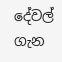දේවල් ගැන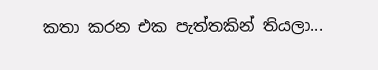කතා කරන එක පැත්තකින් තියලා...